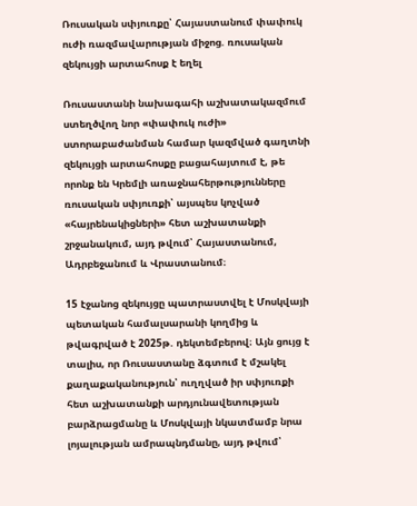Ռուսական սփյուռքը՝ Հայաստանում փափուկ ուժի ռազմավարության միջոց. ռուսական զեկույցի արտահոսք է եղել

Ռուսաստանի նախագահի աշխատակազմում ստեղծվող նոր «փափուկ ուժի» ստորաբաժանման համար կազմված գաղտնի զեկույցի արտահոսքը բացահայտում է, թե որոնք են Կրեմլի առաջնահերթությունները ռուսական սփյուռքի՝ այսպես կոչված «հայրենակիցների» հետ աշխատանքի շրջանակում, այդ թվում՝ Հայաստանում, Ադրբեջանում և Վրաստանում։

15 էջանոց զեկույցը պատրաստվել է Մոսկվայի պետական համալսարանի կողմից և թվագրված է 2025թ. դեկտեմբերով։ Այն ցույց է տալիս, որ Ռուսաստանը ձգտում է մշակել քաղաքականություն՝ ուղղված իր սփյուռքի հետ աշխատանքի արդյունավետության բարձրացմանը և Մոսկվայի նկատմամբ նրա լոյալության ամրապնդմանը, այդ թվում՝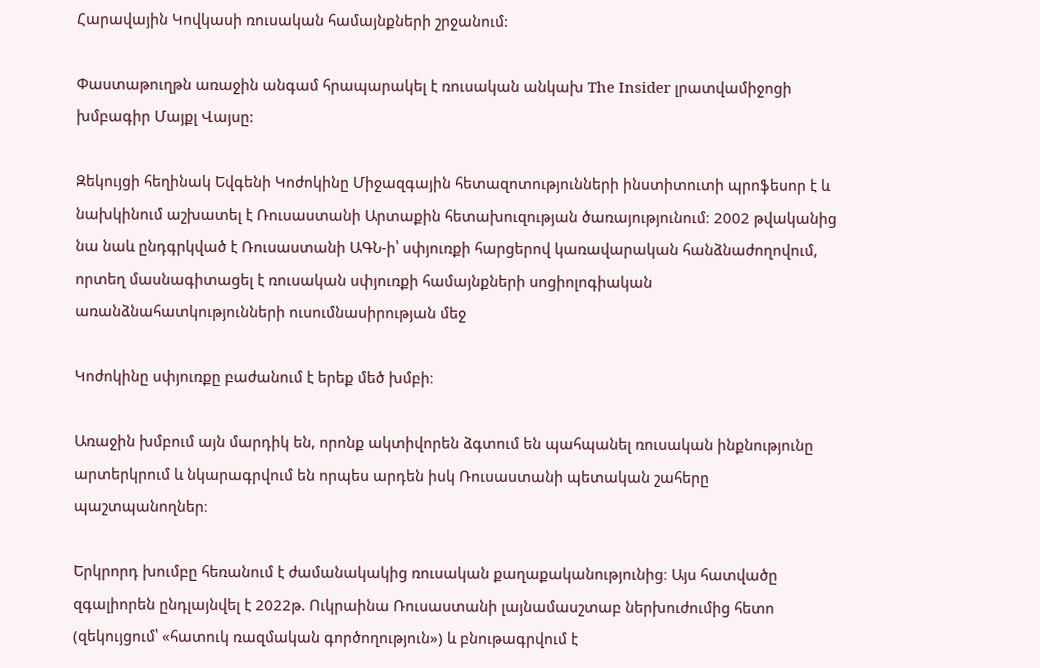Հարավային Կովկասի ռուսական համայնքների շրջանում:

Փաստաթուղթն առաջին անգամ հրապարակել է ռուսական անկախ The Insider լրատվամիջոցի խմբագիր Մայքլ Վայսը:

Զեկույցի հեղինակ Եվգենի Կոժոկինը Միջազգային հետազոտությունների ինստիտուտի պրոֆեսոր է և նախկինում աշխատել է Ռուսաստանի Արտաքին հետախուզության ծառայությունում։ 2002 թվականից նա նաև ընդգրկված է Ռուսաստանի ԱԳՆ-ի՝ սփյուռքի հարցերով կառավարական հանձնաժողովում, որտեղ մասնագիտացել է ռուսական սփյուռքի համայնքների սոցիոլոգիական առանձնահատկությունների ուսումնասիրության մեջ

Կոժոկինը սփյուռքը բաժանում է երեք մեծ խմբի։

Առաջին խմբում այն մարդիկ են, որոնք ակտիվորեն ձգտում են պահպանել ռուսական ինքնությունը արտերկրում և նկարագրվում են որպես արդեն իսկ Ռուսաստանի պետական շահերը պաշտպանողներ։

Երկրորդ խումբը հեռանում է ժամանակակից ռուսական քաղաքականությունից։ Այս հատվածը զգալիորեն ընդլայնվել է 2022թ. Ուկրաինա Ռուսաստանի լայնամասշտաբ ներխուժումից հետո (զեկույցում՝ «հատուկ ռազմական գործողություն») և բնութագրվում է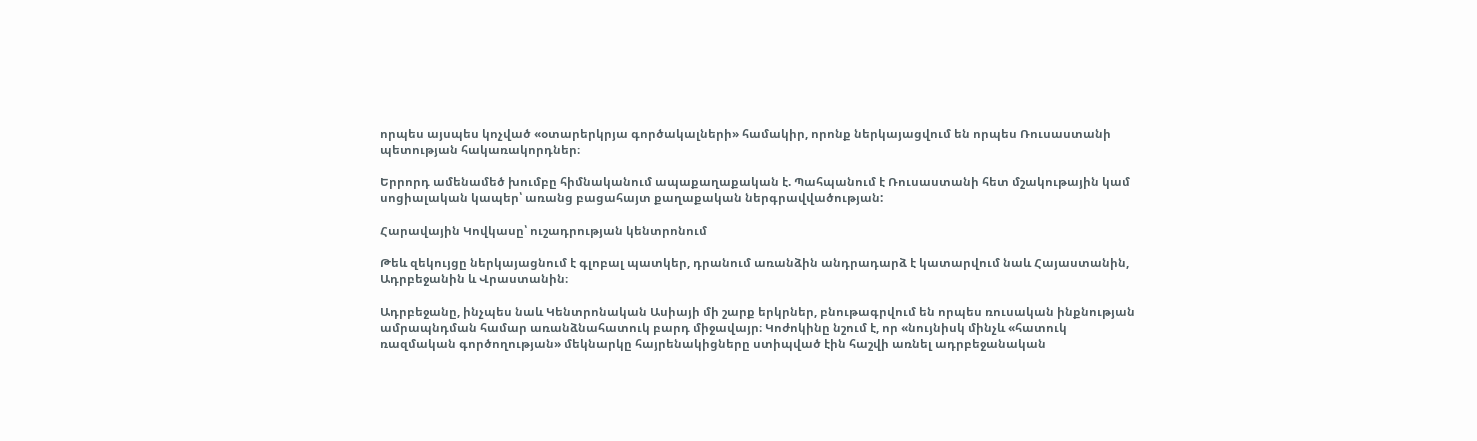որպես այսպես կոչված «օտարերկրյա գործակալների» համակիր, որոնք ներկայացվում են որպես Ռուսաստանի պետության հակառակորդներ։

Երրորդ ամենամեծ խումբը հիմնականում ապաքաղաքական է. Պահպանում է Ռուսաստանի հետ մշակութային կամ սոցիալական կապեր՝ առանց բացահայտ քաղաքական ներգրավվածության:

Հարավային Կովկասը՝ ուշադրության կենտրոնում

Թեև զեկույցը ներկայացնում է գլոբալ պատկեր, դրանում առանձին անդրադարձ է կատարվում նաև Հայաստանին, Ադրբեջանին և Վրաստանին։

Ադրբեջանը, ինչպես նաև Կենտրոնական Ասիայի մի շարք երկրներ, բնութագրվում են որպես ռուսական ինքնության ամրապնդման համար առանձնահատուկ բարդ միջավայր։ Կոժոկինը նշում է, որ «նույնիսկ մինչև «հատուկ ռազմական գործողության» մեկնարկը հայրենակիցները ստիպված էին հաշվի առնել ադրբեջանական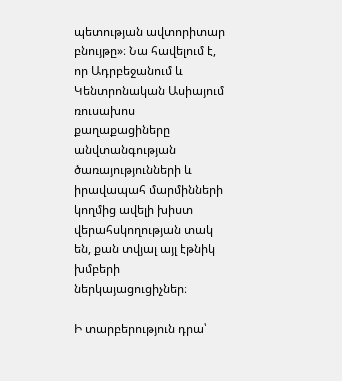պետության ավտորիտար բնույթը»։ Նա հավելում է, որ Ադրբեջանում և Կենտրոնական Ասիայում ռուսախոս քաղաքացիները անվտանգության ծառայությունների և իրավապահ մարմինների կողմից ավելի խիստ վերահսկողության տակ են, քան տվյալ այլ էթնիկ խմբերի ներկայացուցիչներ։

Ի տարբերություն դրա՝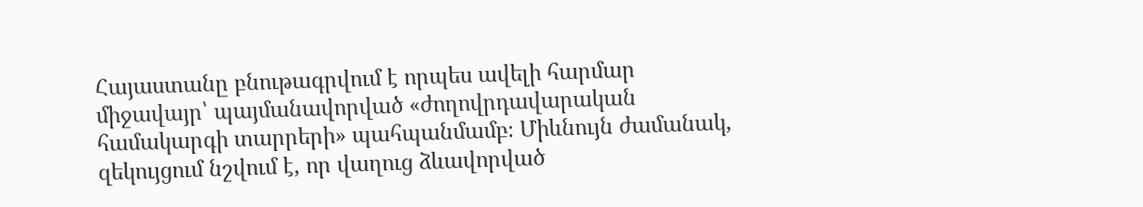Հայաստանը բնութագրվում է որպես ավելի հարմար միջավայր՝ պայմանավորված «ժողովրդավարական համակարգի տարրերի» պահպանմամբ։ Միևնույն ժամանակ, զեկույցում նշվում է, որ վաղուց ձևավորված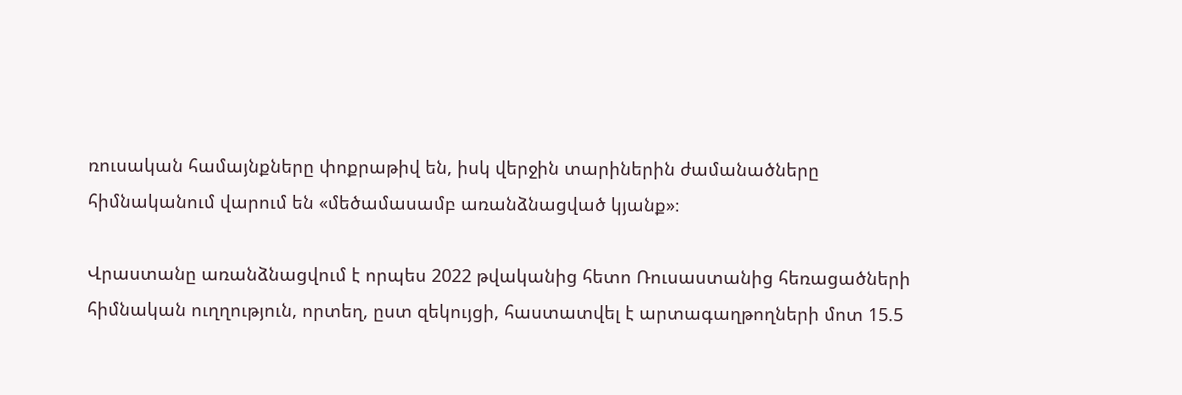ռուսական համայնքները փոքրաթիվ են, իսկ վերջին տարիներին ժամանածները հիմնականում վարում են «մեծամասամբ առանձնացված կյանք»։

Վրաստանը առանձնացվում է որպես 2022 թվականից հետո Ռուսաստանից հեռացածների հիմնական ուղղություն, որտեղ, ըստ զեկույցի, հաստատվել է արտագաղթողների մոտ 15.5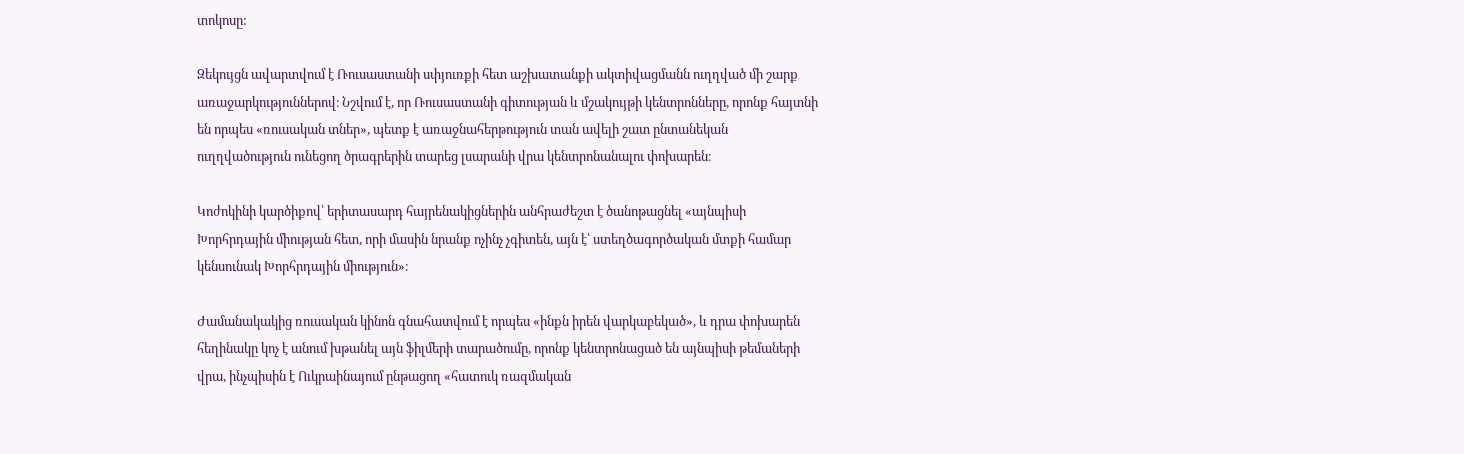տոկոսը:

Զեկույցն ավարտվում է Ռուսաստանի սփյուռքի հետ աշխատանքի ակտիվացմանն ուղղված մի շարք առաջարկություններով։ Նշվում է, որ Ռուսաստանի գիտության և մշակույթի կենտրոնները, որոնք հայտնի են որպես «ռուսական տներ», պետք է առաջնահերթություն տան ավելի շատ ընտանեկան ուղղվածություն ունեցող ծրագրերին տարեց լսարանի վրա կենտրոնանալու փոխարեն։

Կոժոկինի կարծիքով՝ երիտասարդ հայրենակիցներին անհրաժեշտ է ծանոթացնել «այնպիսի Խորհրդային միության հետ, որի մասին նրանք ոչինչ չգիտեն, այն է՝ ստեղծագործական մտքի համար կենսունակ Խորհրդային միություն»։

Ժամանակակից ռուսական կինոն գնահատվում է որպես «ինքն իրեն վարկաբեկած», և դրա փոխարեն հեղինակը կոչ է անում խթանել այն ֆիլմերի տարածումը, որոնք կենտրոնացած են այնպիսի թեմաների վրա, ինչպիսին է Ուկրաինայում ընթացող «հատուկ ռազմական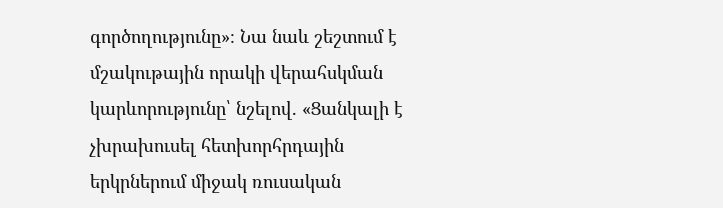գործողությունը»։ Նա նաև շեշտում է մշակութային որակի վերահսկման կարևորությունը՝ նշելով. «Ցանկալի է չխրախուսել հետխորհրդային երկրներում միջակ ռուսական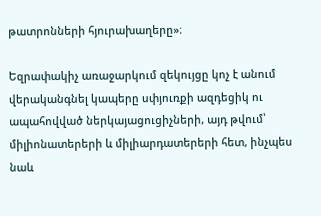թատրոնների հյուրախաղերը»։

Եզրափակիչ առաջարկում զեկույցը կոչ է անում վերականգնել կապերը սփյուռքի ազդեցիկ ու ապահովված ներկայացուցիչների, այդ թվում՝ միլիոնատերերի և միլիարդատերերի հետ, ինչպես նաև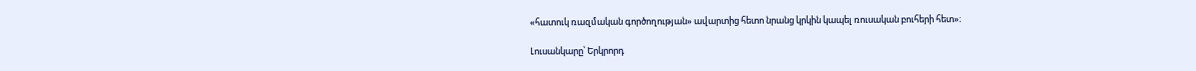«հատուկ ռազմական գործողության» ավարտից հետո նրանց կրկին կապել ռուսական բուհերի հետ»։

Լուսանկարը՝ Երկրորդ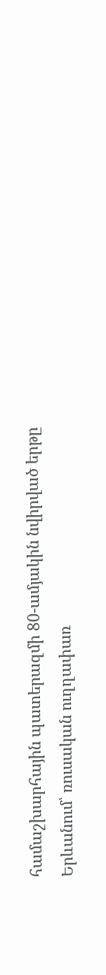համաշխարհային պատերազմի 80-ամյակին նվիրված երթը Երևանում՝ ռուսական ուղղափառ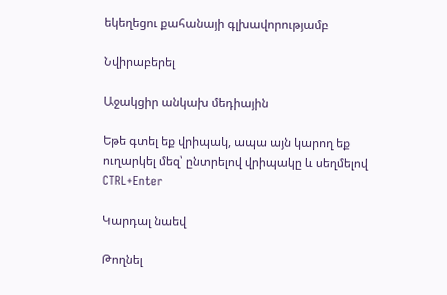եկեղեցու քահանայի գլխավորությամբ

Նվիրաբերել

Աջակցիր անկախ մեդիային

Եթե գտել եք վրիպակ, ապա այն կարող եք ուղարկել մեզ՝ ընտրելով վրիպակը և սեղմելով CTRL+Enter

Կարդալ նաեվ

Թողնել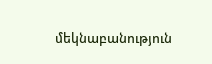մեկնաբանություն